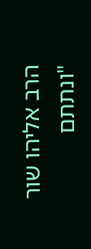הרב אליהו שור
"ונתתם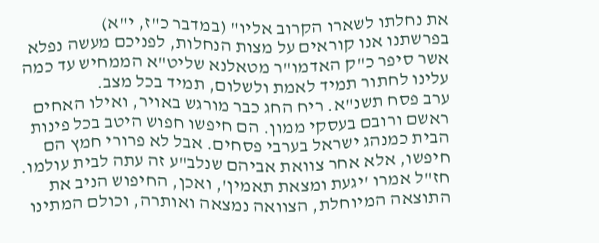את נחלתו לשארו הקרוב אליו" (במדבר כ"ז, י"א)
בפרשתנו אנו קוראים על מצות הנחלות, לפניכם מעשה נפלא אשר סיפר כ"ק האדמו"ר מטאלנא שליט"א הממחיש עד כמה עלינו לחתור תמיד לאמת ולשלום, תמיד בכל מצב.
ערב פסח תשנ"א. ריח החג כבר מורגש באויר, ואילו האחים ראשם ורובם בעסקי ממון. הם חיפשו חפוש היטב בכל פינות הבית כמנהג ישראל בערבי פסחים. אבל לא פרורי חמץ הם חיפשו, אלא אחר צוואת אביהם שנלב"ע זה עתה לבית עולמו. חז"ל אמרו 'יגעת ומצאת תאמין', ואכן, החיפוש הניב את התוצאה המיוחלת, הצוואה נמצאה ואותרה, וכולם המתינו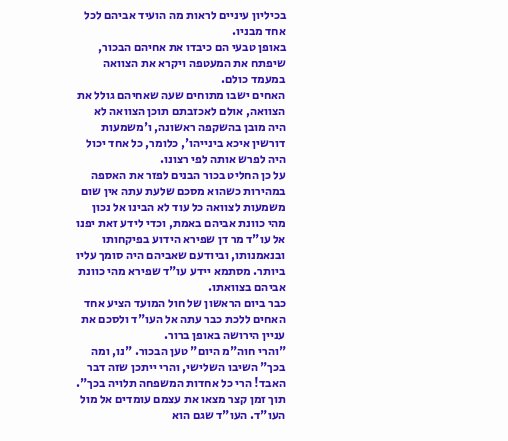בכיליון עיניים לראות מה הועיד אביהם לכל אחד מבניו.
באופן טבעי הם כיבדו את אחיהם הבכור, שיפתח את המעטפה ויקרא את הצוואה במעמד כולם.
האחים ישבו מתוחים שעה שאחיהם גולל את הצוואה, אולם לאכזבתם תוכן הצוואה לא היה מובן בהשקפה ראשונה, ו'משמעות דורשין איכא בינייהו', כלומר, כל אחד יכול היה לפרש אותה לפי רצונו.
על כן החליט בכור הבנים לפזר את האספה במהירות כשהוא מסכם שלעת עתה אין שום משמעות לצוואה כל עוד לא הבינו אל נכון מהי כוונת אביהם באמת, וכדי לידע זאת יפנו אל עו"ד מר דן שפירא הידוע בפיקחותו ובנאמנותו, וביודעם שאביהם היה סומך עליו ביותר. מסתמא יידע עו"ד שפירא מהי כוונת אביהם בצוואתו.
כבר ביום הראשון של חול המועד הציע אחד האחים ללכת כבר עתה אל העו"ד ולסכם את עניין הירושה באופן ברור.
"והרי חוה"מ היום" טען הבכור. "נו, ומה בכך" השיבו השלישי, והרי ייתכן שזה דבר האבד! הרי כל אחדות המשפחה תלויה בכך".
תוך זמן קצר מצאו את עצמם עומדים אל מול העו"ד. העו"ד שגם הוא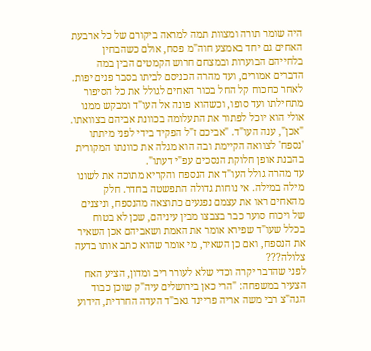היה שומר תורה ומצוות תמה למראה ביקורם של כל ארבעת האחים גם יחד באמצע חוה"מ פסח, אולם כשהבחין בלחייהם הבוערות ובמצחם חרוש הקמטים הבין במה הדברים אמורים, ועד מהרה הכניסם לביתו בסבר פנים יפות.
לאחר כחכוח קל החל בכור האחים לגולל את כל הסיפור מתחילתו ועד סופו, וכשהוא פונה אל העו"ד ומבקש ממנו אולי הוא יוכל לפתור את התעלומה בכוונת אביהם בצוואתו.
"אכן", ענה העו"ד. "אביכם ז"ל הפקיד בידי לפני מיתתו 'נספח' לצוואה הקיימת ובה הוא מגלה את כוונתו המקורית בהבנת אופן חלוקת הנסכים עפ"י דעתו".
עד מהרה גולל העו"ד את הנספח והקריא מתוכה את לשונו מילה במילה. אי נוחות גדולה התפשטה בחדר. חלק מהאחים ראו את עצמם נפגעים כתוצאה מהנספח, וניצנים של ויכוח סוער כבר בצבצו מבין עיניהם, שכן לא בטוח בכלל שעו"ד שפירא אומר את האמת ושאביהם אכן השאיר את הנספח, ואם כן השאיר, מי אומר שהוא כתב אותו בדעה צלולה???
לפני שהדבר יקרה וכדי שלא לעורר ריב ומדון, הציע האח הצעיר במשפחה: "הרי כאן בירושלים עיה"ק שוכן כבוד הגה"צ רבי משה אריה פריינד גאב"ד העדה החרדית, הידוע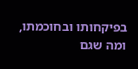בפיקחותו ובחוכמתו, ומה שגם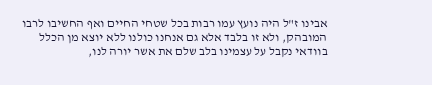אבינו ז"ל היה נועץ עמו רבות בכל שטחי החיים ואף החשיבו לרבו המובהק, ולא זו בלבד אלא גם אנחנו כולנו ללא יוצא מן הכלל בוודאי נקבל על עצמינו בלב שלם את אשר יורה לנו,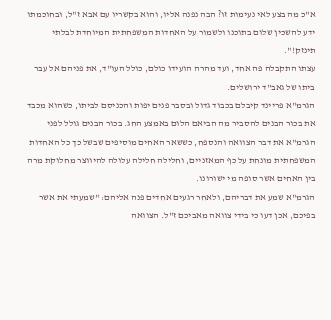א"כ מה בצע לאי נעימות זו? הבה נפנה אליו, והוא בקשריו עם אבא ז"ל, ובחוכמתו ידע להשכין שלום בתוכנו ולשמור על האחדות המשפחתית המיוחדת לבלתי תינזק!".
עצתו התקבלה פה אחד, ועד מהרה הועידו כולם, כולל העו"ד, את פניהם אל עבר ביתו של גאב"ד ירושלים.
הגרמ"א פריינד קיבלם בכבוד גדול ובסבר פנים יפות והכניסם לביתו, כשהוא מכבד את בכור הבנים להסביר מה הביאם הלום באמצע החג. בכור הבנים גולל לפני הגרמ"א את דבר הצוואה והנספח, כששאר האחים מוסיפים שבשל כך כל האחדות המשפחתית מונחת על כף המאזניים, וחלילה חלילה עלולה להיווצר מחלוקת מרה בין האחים אשר סופה מי ישורונו.
הגרמ"א שמע את דבריהם, ולאחר רגעים אחדים פנה אליהם: "שמעתי את אשר בפיכם, אכן דעו כי בידי צוואה מאביכם ז"ל. הצוואה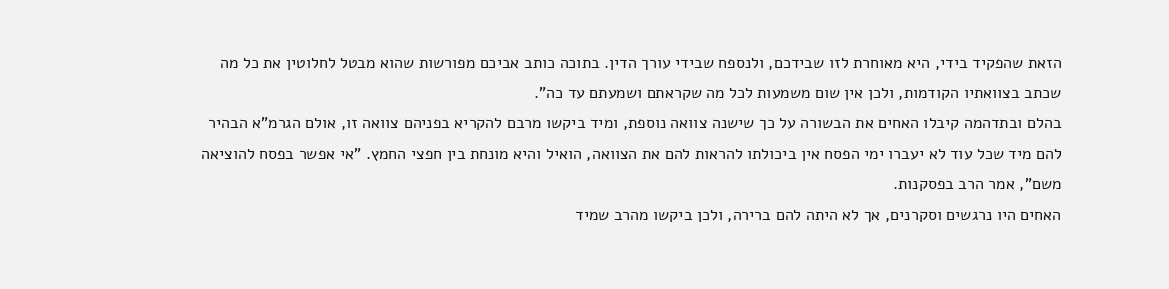הזאת שהפקיד בידי, היא מאוחרת לזו שבידכם, ולנספח שבידי עורך הדין. בתוכה כותב אביכם מפורשות שהוא מבטל לחלוטין את כל מה שכתב בצוואתיו הקודמות, ולכן אין שום משמעות לכל מה שקראתם ושמעתם עד כה".
בהלם ובתדהמה קיבלו האחים את הבשורה על כך שישנה צוואה נוספת, ומיד ביקשו מרבם להקריא בפניהם צוואה זו, אולם הגרמ"א הבהיר להם מיד שכל עוד לא יעברו ימי הפסח אין ביכולתו להראות להם את הצוואה, הואיל והיא מונחת בין חפצי החמץ. "אי אפשר בפסח להוציאה משם", אמר הרב בפסקנות.
האחים היו נרגשים וסקרנים, אך לא היתה להם ברירה, ולכן ביקשו מהרב שמיד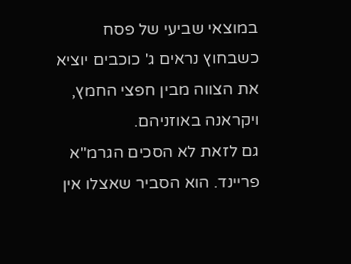במוצאי שביעי של פסח כשבחוץ נראים ג' כוכבים יוציא את הצווה מבין חפצי החמץ, ויקראנה באוזניהם.
גם לזאת לא הסכים הגרמ"א פריינד. הוא הסביר שאצלו אין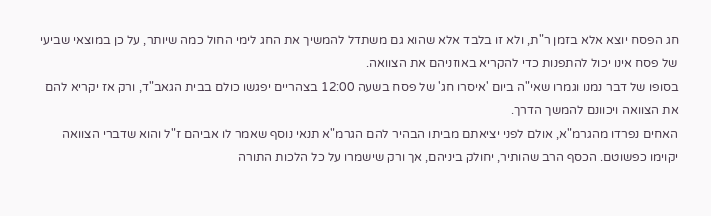חג הפסח יוצא אלא בזמן ר"ת, ולא זו בלבד אלא שהוא גם משתדל להמשיך את החג לימי החול כמה שיותר, על כן במוצאי שביעי של פסח אינו יכול להתפנות כדי להקריא באוזניהם את הצוואה.
בסופו של דבר נמנו וגמרו שאי"ה ביום 'איסרו חג' של פסח בשעה 12:00 בצהריים יפגשו כולם בבית הגאב"ד, ורק אז יקריא להם את הצוואה ויכוונם להמשך הדרך.
האחים נפרדו מהגרמ"א, אולם לפני יציאתם מביתו הבהיר להם הגרמ"א תנאי נוסף שאמר לו אביהם ז"ל והוא שדברי הצוואה יקוימו כפשוטם. הכסף הרב שהותיר, יחולק ביניהם, אך ורק שישמרו על כל הלכות התורה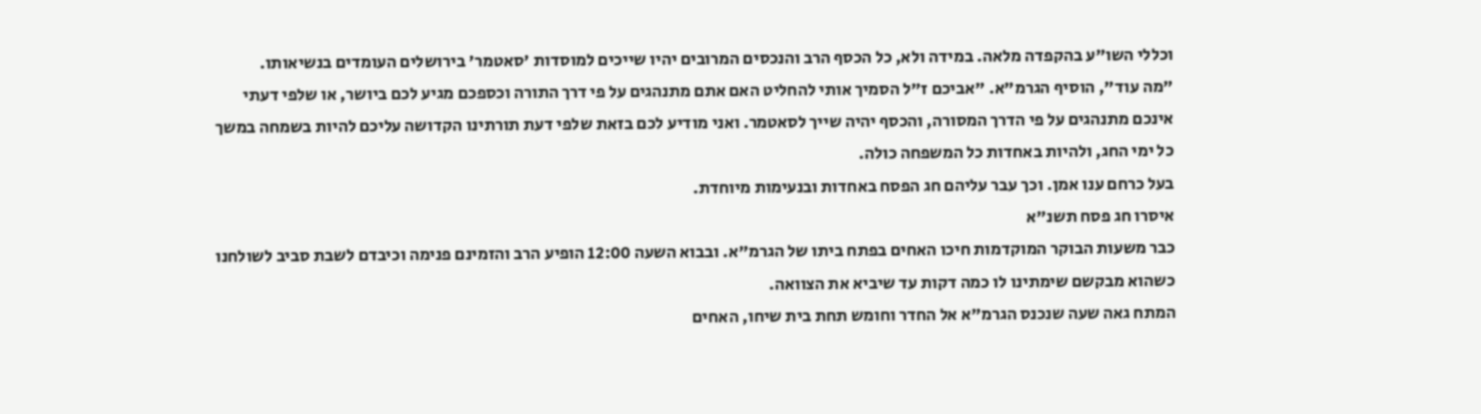וכללי השו"ע בהקפדה מלאה. במידה ולא, כל הכסף הרב והנכסים המרובים יהיו שייכים למוסדות 'סאטמר' בירושלים העומדים בנשיאותו.
"מה עוד", הוסיף הגרמ"א. "אביכם ז"ל הסמיך אותי להחליט האם אתם מתנהגים על פי דרך התורה וכספכם מגיע לכם ביושר, או שלפי דעתי אינכם מתנהגים על פי הדרך המסורה, והכסף יהיה שייך לסאטמר. ואני מודיע לכם בזאת שלפי דעת תורתינו הקדושה עליכם להיות בשמחה במשך כל ימי החג, ולהיות באחדות כל המשפחה כולה.
בעל כרחם ענו אמן. וכך עבר עליהם חג הפסח באחדות ובנעימות מיוחדת.
איסרו חג פסח תשנ"א
כבר משעות הבוקר המוקדמות חיכו האחים בפתח ביתו של הגרמ"א. ובבוא השעה 12:00 הופיע הרב והזמינם פנימה וכיבדם לשבת סביב לשולחנו כשהוא מבקשם שימתינו לו כמה דקות עד שיביא את הצוואה.
המתח גאה שעה שנכנס הגרמ"א אל החדר וחומש תחת בית שיחו, האחים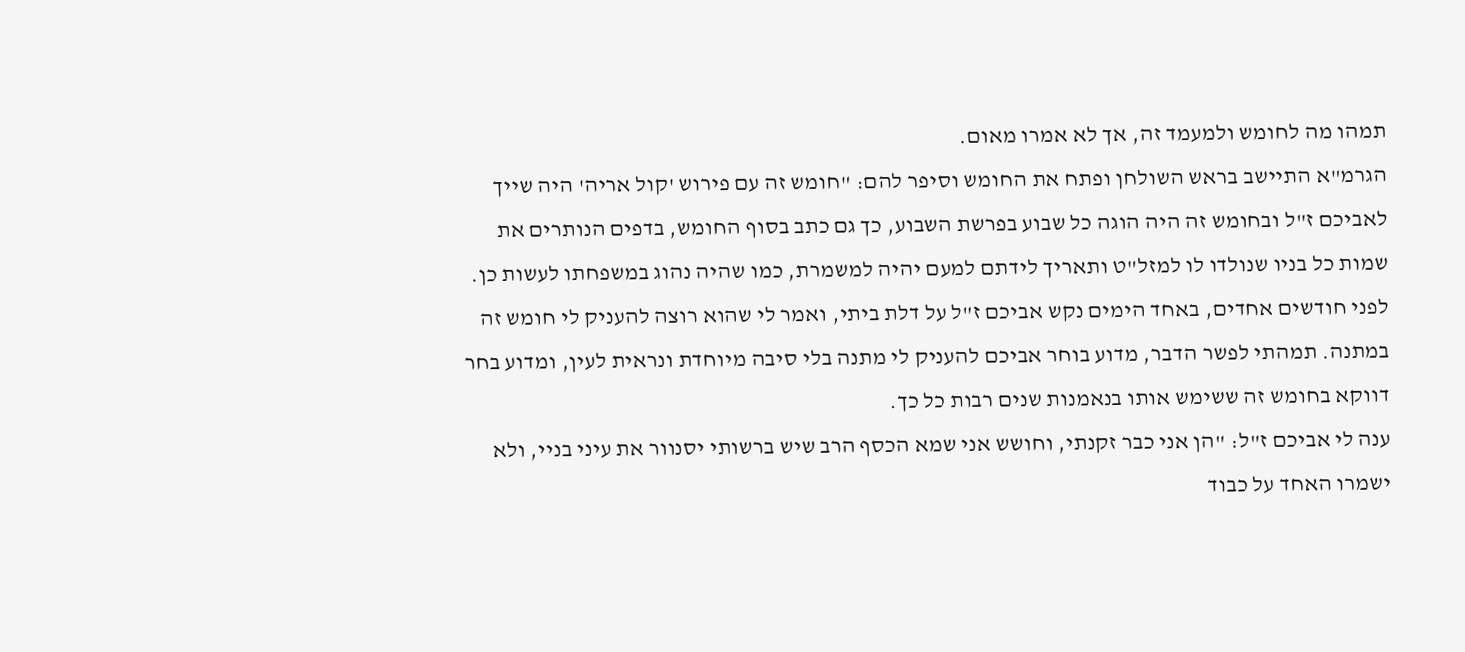תמהו מה לחומש ולמעמד זה, אך לא אמרו מאום.
הגרמ"א התיישב בראש השולחן ופתח את החומש וסיפר להם: "חומש זה עם פירוש 'קול אריה' היה שייך לאביכם ז"ל ובחומש זה היה הוגה כל שבוע בפרשת השבוע, כך גם כתב בסוף החומש, בדפים הנותרים את שמות כל בניו שנולדו לו למזל"ט ותאריך לידתם למעם יהיה למשמרת, כמו שהיה נהוג במשפחתו לעשות כן.
לפני חודשים אחדים, באחד הימים נקש אביכם ז"ל על דלת ביתי, ואמר לי שהוא רוצה להעניק לי חומש זה במתנה. תמהתי לפשר הדבר, מדוע בוחר אביכם להעניק לי מתנה בלי סיבה מיוחדת ונראית לעין, ומדוע בחר דווקא בחומש זה ששימש אותו בנאמנות שנים רבות כל כך.
ענה לי אביכם ז"ל: "הן אני כבר זקנתי, וחושש אני שמא הכסף הרב שיש ברשותי יסנוור את עיני בניי, ולא ישמרו האחד על כבוד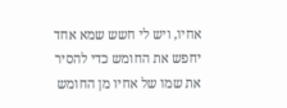אחיו, ויש לי חשש שמא אחד יחפש את החומש כדי להסיר את שמו של אחיו מן החומש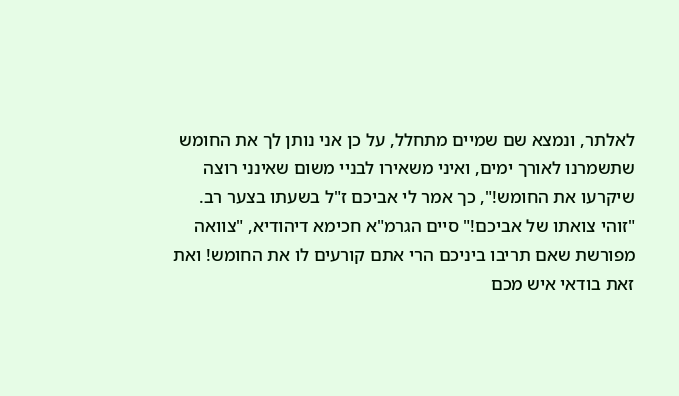לאלתר, ונמצא שם שמיים מתחלל, על כן אני נותן לך את החומש שתשמרנו לאורך ימים, ואיני משאירו לבניי משום שאינני רוצה שיקרעו את החומש!", כך אמר לי אביכם ז"ל בשעתו בצער רב.
"זוהי צואתו של אביכם!" סיים הגרמ"א חכימא דיהודיא, "צוואה מפורשת שאם תריבו ביניכם הרי אתם קורעים לו את החומש! ואת זאת בודאי איש מכם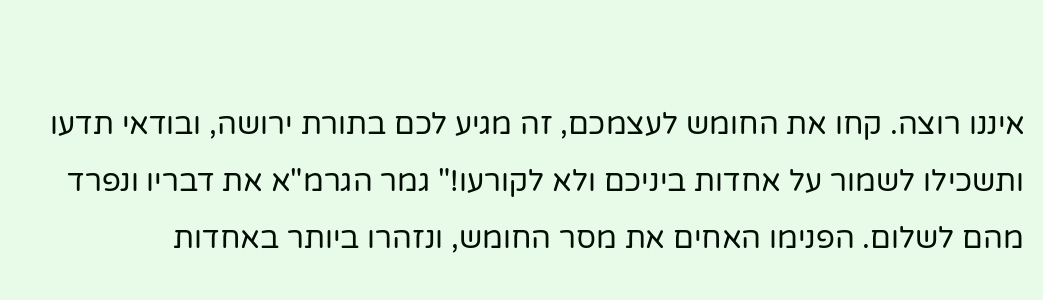איננו רוצה. קחו את החומש לעצמכם, זה מגיע לכם בתורת ירושה, ובודאי תדעו ותשכילו לשמור על אחדות ביניכם ולא לקורעו!" גמר הגרמ"א את דבריו ונפרד מהם לשלום. הפנימו האחים את מסר החומש, ונזהרו ביותר באחדות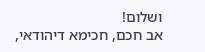ושלום!
אב חכם, חכימא דיהודאי,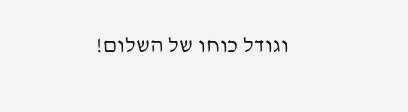וגודל כוחו של השלום!